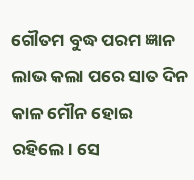ଗୌତମ ବୁଦ୍ଧ ପରମ ଜ୍ଞାନ ଲାଭ କଲା ପରେ ସାତ ଦିନ କାଳ ମୌନ ହୋଇ ରହିଲେ। ସେ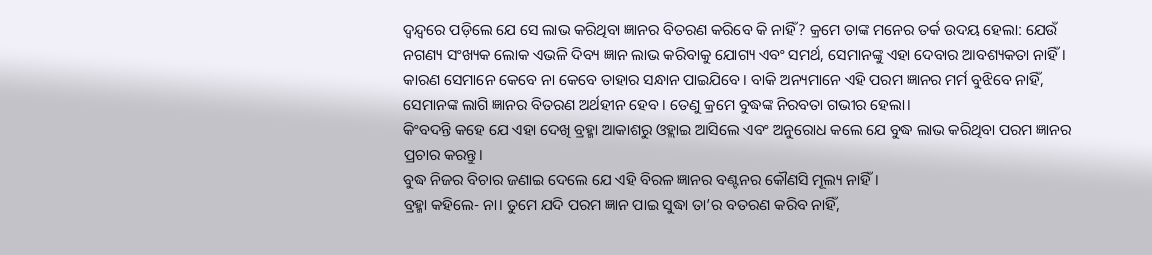ଦ୍ବନ୍ଦ୍ବରେ ପଡ଼ିଲେ ଯେ ସେ ଲାଭ କରିଥିବା ଜ୍ଞାନର ବିତରଣ କରିବେ କି ନାହିଁ? କ୍ରମେ ତାଙ୍କ ମନେର ତର୍କ ଉଦୟ ହେଲା: ଯେଉଁ ନଗଣ୍ୟ ସଂଖ୍ୟକ ଲୋକ ଏଭଳି ଦିବ୍ୟ ଜ୍ଞାନ ଲାଭ କରିବାକୁ ଯୋଗ୍ୟ ଏବଂ ସମର୍ଥ, ସେମାନଙ୍କୁ ଏହା ଦେବାର ଆବଶ୍ୟକତା ନାହିଁ। କାରଣ ସେମାନେ କେବେ ନା କେବେ ତାହାର ସନ୍ଧାନ ପାଇଯିବେ। ବାକି ଅନ୍ୟମାନେ ଏହି ପରମ ଜ୍ଞାନର ମର୍ମ ବୁଝିବେ ନାହିଁ, ସେମାନଙ୍କ ଲାଗି ଜ୍ଞାନର ବିତରଣ ଅର୍ଥହୀନ ହେବ। ତେଣୁ କ୍ରମେ ବୁଦ୍ଧଙ୍କ ନିରବତା ଗଭୀର ହେଲା।
କିଂବଦନ୍ତି କହେ ଯେ ଏହା ଦେଖି ବ୍ରହ୍ମା ଆକାଶରୁ ଓହ୍ଲାଇ ଆସିଲେ ଏବଂ ଅନୁରୋଧ କଲେ ଯେ ବୁଦ୍ଧ ଲାଭ କରିଥିବା ପରମ ଜ୍ଞାନର ପ୍ରଚାର କରନ୍ତୁ।
ବୁଦ୍ଧ ନିଜର ବିଚାର ଜଣାଇ ଦେଲେ ଯେ ଏହି ବିରଳ ଜ୍ଞାନର ବଣ୍ଟନର କୌଣସି ମୂଲ୍ୟ ନାହିଁ।
ବ୍ରହ୍ମା କହିଲେ- ନା। ତୁମେ ଯଦି ପରମ ଜ୍ଞାନ ପାଇ ସୁଦ୍ଧା ତା’ର ବତରଣ କରିବ ନାହିଁ,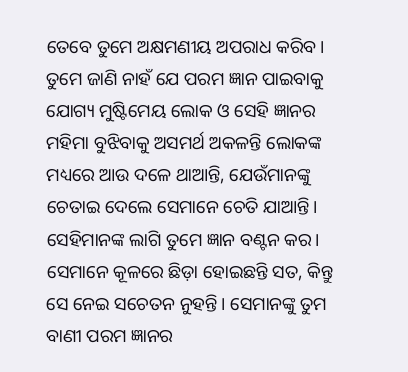ତେବେ ତୁମେ ଅକ୍ଷମଣୀୟ ଅପରାଧ କରିବ। ତୁମେ ଜାଣି ନାହଁ ଯେ ପରମ ଜ୍ଞାନ ପାଇବାକୁ ଯୋଗ୍ୟ ମୁଷ୍ଟିମେୟ ଲୋକ ଓ ସେହି ଜ୍ଞାନର ମହିମା ବୁଝିବାକୁ ଅସମର୍ଥ ଅକଳନ୍ତି ଲୋକଙ୍କ ମଧ୍ୟରେ ଆଉ ଦଳେ ଥାଆନ୍ତି, ଯେଉଁମାନଙ୍କୁ ଚେତାଇ ଦେଲେ ସେମାନେ ଚେତି ଯାଆନ୍ତି। ସେହିମାନଙ୍କ ଲାଗି ତୁମେ ଜ୍ଞାନ ବଣ୍ଟନ କର। ସେମାନେ କୂଳରେ ଛିଡ଼ା ହୋଇଛନ୍ତି ସତ, କିନ୍ତୁ ସେ ନେଇ ସଚେତନ ନୁହନ୍ତି। ସେମାନଙ୍କୁ ତୁମ ବାଣୀ ପରମ ଜ୍ଞାନର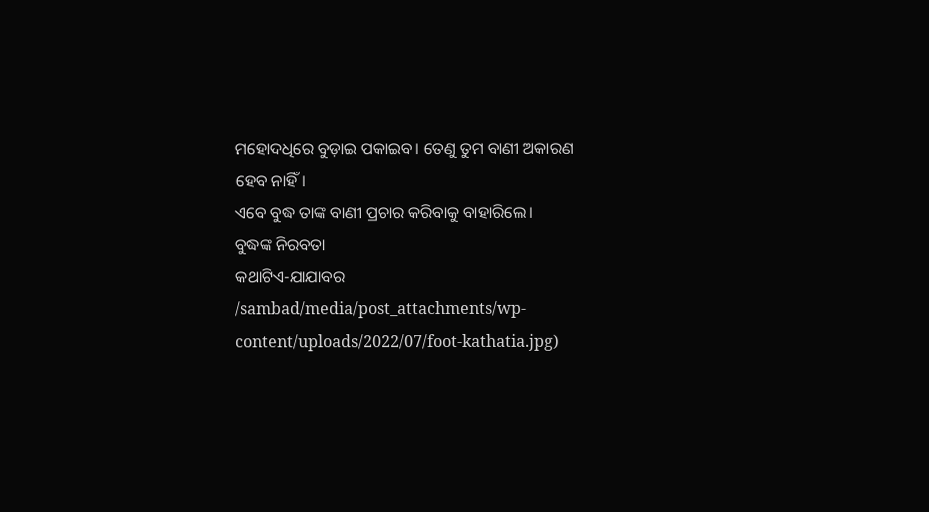ମହୋଦଧିରେ ବୁଡ଼ାଇ ପକାଇବ। ତେଣୁ ତୁମ ବାଣୀ ଅକାରଣ ହେବ ନାହିଁ।
ଏବେ ବୁଦ୍ଧ ତାଙ୍କ ବାଣୀ ପ୍ରଚାର କରିବାକୁ ବାହାରିଲେ।
ବୁଦ୍ଧଙ୍କ ନିରବତା
କଥାଟିଏ-ଯାଯାବର
/sambad/media/post_attachments/wp-content/uploads/2022/07/foot-kathatia.jpg)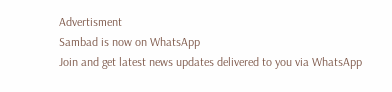Advertisment
Sambad is now on WhatsApp
Join and get latest news updates delivered to you via WhatsApp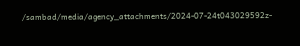/sambad/media/agency_attachments/2024-07-24t043029592z-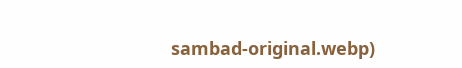sambad-original.webp)